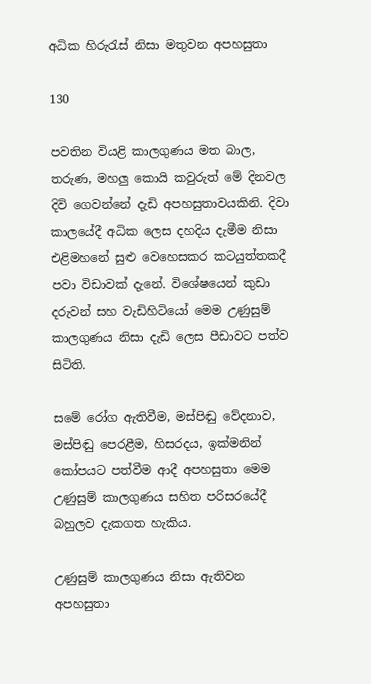අධික හිරුරැස් නිසා මතුවන අපහසුතා

130

පවතින වියළි කාලගුණය මත බාල, තරුණ, මහලු කොයි කවුරුත් මේ දිනවල දිවි ගෙවන්නේ දැඩි අපහසුතාවයකිනි. දිවා කාලයේදී අධික ලෙස දහදිය දැමීම නිසා එළිමහනේ සුළු වෙහෙසකර කටයුත්තකදී පවා විඩාවක් දැනේ. විශේෂයෙන් කුඩා දරුවන් සහ වැඩිහිටියෝ මෙම උණුසුම් කාලගුණය නිසා දැඩි ලෙස පීඩාවට පත්ව සිටිති.

සමේ රෝග ඇතිවීම, මස්පිඬු වේදනාව, මස්පිඬු පෙරළීම, හිසරදය, ඉක්මනින් කෝපයට පත්වීම ආදී අපහසුතා මෙම උණුසුම් කාලගුණය සහිත පරිසරයේදී බහුලව දැකගත හැකිය.

උණුසුම් කාලගුණය නිසා ඇතිවන අපහසුතා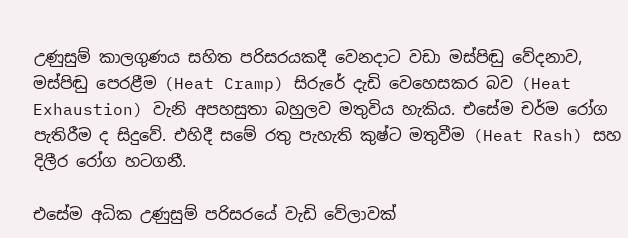උණුසුම් කාලගුණය සහිත පරිසරයකදී වෙනදාට වඩා මස්පිඬු වේදනාව, මස්පිඬු පෙරළීම (Heat Cramp) සිරුරේ දැඩි වෙහෙසකර බව (Heat Exhaustion) වැනි අපහසුතා බහුලව මතුවිය හැකිය. එසේම චර්ම රෝග පැතිරීම ද සිදුවේ. එහිදී සමේ රතු පැහැති කුෂ්ට මතුවීම (Heat Rash) සහ දිලීර රෝග හටගනී.

එසේම අධික උණුසුම් පරිසරයේ වැඩි වේලාවක්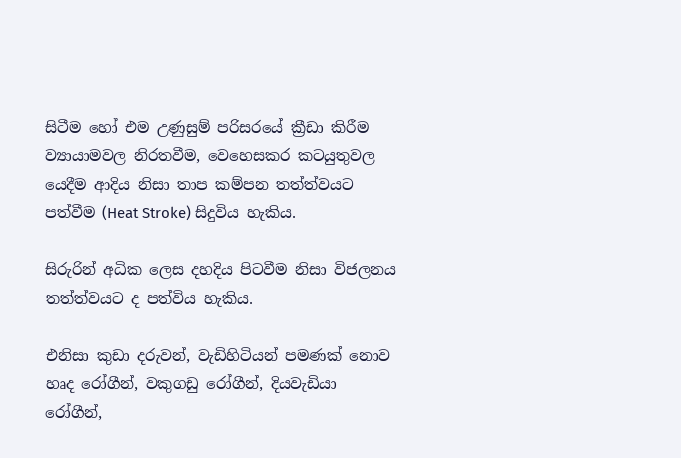සිටීම හෝ එම උණුසුම් පරිසරයේ ක්‍රීඩා කිරීම ව්‍යායාමවල නිරතවීම, වෙහෙසකර කටයුතුවල යෙදීම ආදිය නිසා තාප කම්පන තත්ත්වයට පත්වීම (Heat Stroke) සිදුවිය හැකිය.

සිරුරින් අධික ලෙස දහදිය පිටවීම නිසා විජලනය තත්ත්වයට ද පත්විය හැකිය.

එනිසා කුඩා දරුවන්, වැඩිහිටියන් පමණක් නොව හෘද රෝගීන්, වකුගඩු රෝගීන්, දියවැඩියා රෝගීන්,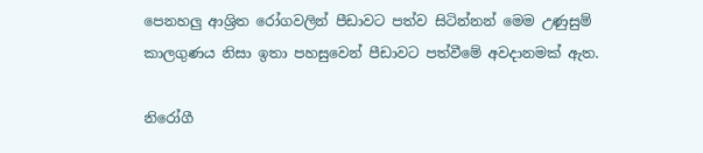පෙනහලු ආශ්‍රිත රෝගවලින් පීඩාවට පත්ව සිටින්නන් මෙම උණුසුම් කාලගුණය නිසා ඉතා පහසුවෙන් පීඩාවට පත්වීමේ අවදානමක් ඇත.

නිරෝගී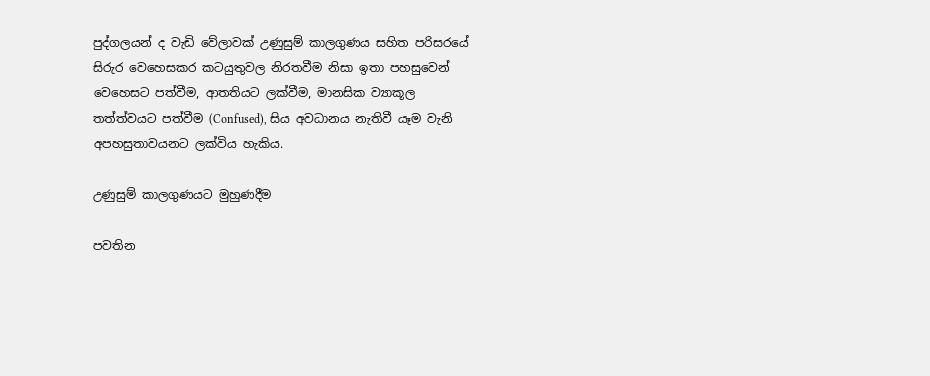පුද්ගලයන් ද වැඩි වේලාවක් උණුසුම් කාලගුණය සහිත පරිසරයේ සිරුර වෙහෙසකර කටයුතුවල නිරතවීම නිසා ඉතා පහසුවෙන් වෙහෙසට පත්වීම, ආතතියට ලක්වීම, මානසික ව්‍යාකූල තත්ත්වයට පත්වීම (Confused), සිය අවධානය නැතිවී යෑම වැනි අපහසුතාවයනට ලක්විය හැකිය.

උණුසුම් කාලගුණයට මුහුණදීම

පවතින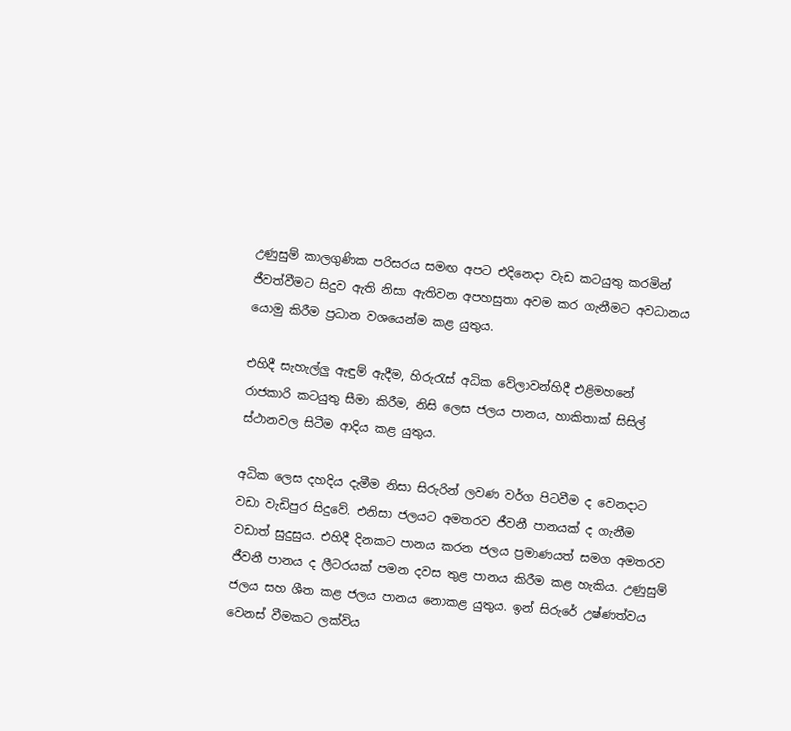උණුසුම් කාලගුණික පරිසරය සමඟ අපට එදිනෙදා වැඩ කටයුතු කරමින් ජීවත්වීමට සිදුව ඇති නිසා ඇතිවන අපහසුතා අවම කර ගැනීමට අවධානය යොමු කිරීම ප්‍රධාන වශයෙන්ම කළ යුතුය.

එහිදී සැහැල්ලු ඇඳුම් ඇදීම, හිරුරැස් අධික වේලාවන්හිදී එළිමහනේ රාජකාරි කටයුතු සීමා කිරීම, නිසි ලෙස ජලය පානය, හාකිතාක් සිසිල් ස්ථානවල සිටීම ආදිය කළ යුතුය.

අධික ලෙස දහදිය දැමීම නිසා සිරුරින් ලවණ වර්ග පිටවීම ද වෙනදාට වඩා වැඩිපුර සිදුවේ. එනිසා ජලයට අමතරව ජීවනී පානයක් ද ගැනීම වඩාත් සුදුසුය. එහිදී දිනකට පානය කරන ජලය ප්‍රමාණයත් සමග අමතරව ජීවනී පානය ද ලීටරයක් පමන දවස තුළ පානය කිරීම කළ හැකිය. උණුසුම් ජලය සහ ශීත කළ ජලය පානය නොකළ යුතුය. ඉන් සිරුරේ උෂ්ණත්වය වෙනස් වීමකට ලක්විය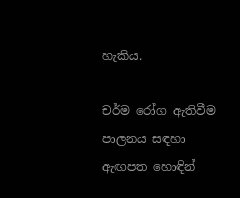හැකිය.

චර්ම රෝග ඇතිවීම පාලනය සඳහා ඇඟපත හොඳින්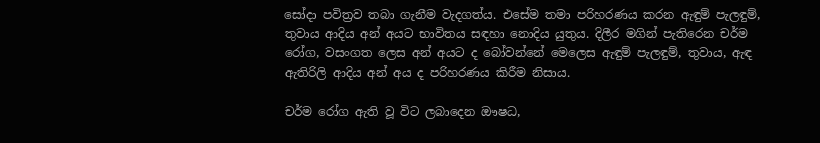සෝදා පවිත්‍රව තබා ගැනීම වැදගත්ය. එසේම තමා පරිහරණය කරන ඇඳුම් පැලඳුම්, තුවාය ආදිය අන් අයට භාවිතය සඳහා නොදිය යුතුය. දිලීර මගින් පැතිරෙන චර්ම රෝග, වසංගත ලෙස අන් අයට ද බෝවන්නේ මෙලෙස ඇඳුම් පැලඳුම්, තුවාය, ඇඳ ඇතිරිලි ආදිය අන් අය ද පරිහරණය කිරීම නිසාය.

චර්ම රෝග ඇති වූ විට ලබාදෙන ඖෂධ,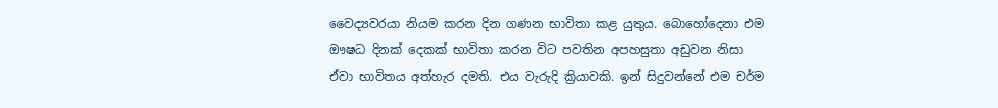වෛද්‍යවරයා නියම කරන දින ගණන භාවිතා කළ යුතුය. බොහෝදෙනා එම ඖෂධ දිනක් දෙකක් භාවිතා කරන විට පවතින අපහසුතා අඩුවන නිසා ඒවා භාවිතය අත්හැර දමති. එය වැරුදි ක්‍රියාවකි. ඉන් සිදුවන්නේ එම චර්ම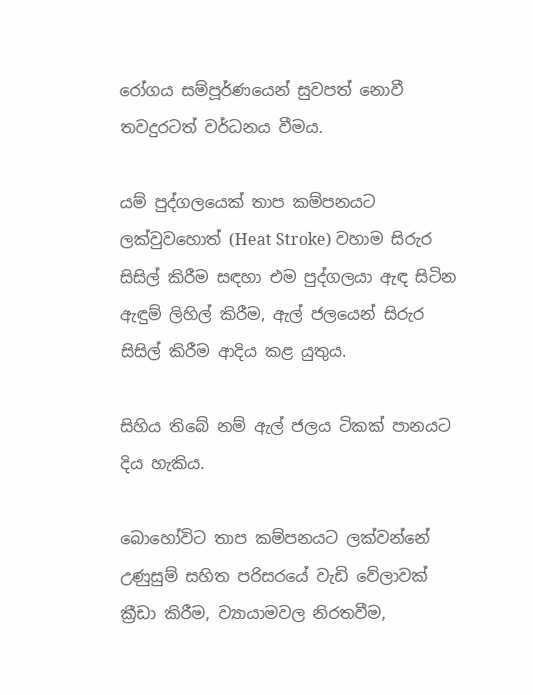රෝගය සම්පූර්ණයෙන් සුවපත් නොවී තවදුරටත් වර්ධනය වීමය.

යම් පුද්ගලයෙක් තාප කම්පනයට ලක්වුවහොත් (Heat Stroke) වහාම සිරුර සිසිල් කිරීම සඳහා එම පුද්ගලයා ඇඳ සිටින ඇඳුම් ලිහිල් කිරීම, ඇල් ජලයෙන් සිරුර සිසිල් කිරීම ආදිය කළ යුතුය.

සිහිය තිබේ නම් ඇල් ජලය ටිකක් පානයට දිය හැකිය.

බොහෝවිට තාප කම්පනයට ලක්වන්නේ උණුසුම් සහිත පරිසරයේ වැඩි වේලාවක් ක්‍රීඩා කිරීම, ව්‍යායාමවල නිරතවීම,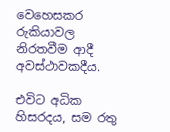වෙහෙසකර රුකියාවල නිරතවීම ආදී අවස්ථාවකදීය.

එවිට අධික හිසරදය, සම රතු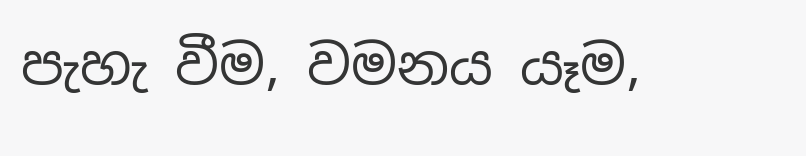පැහැ වීම, වමනය යෑම,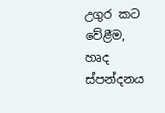උගුර කට වේළීම, හෘද ස්පන්දනය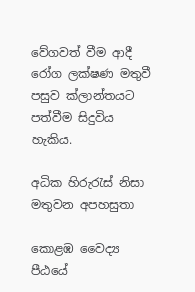වේගවත් වීම ආදී රෝග ලක්ෂණ මතුවී පසුව ක්ලාන්තයට පත්වීම සිදුවිය හැකිය.

අධික හිරුරැස් නිසා මතුවන අපහසුතා

කොළඹ වෛද්‍ය පීඨයේ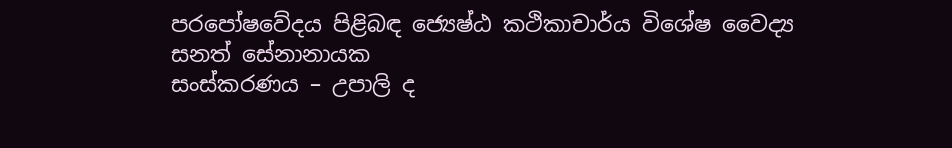පරපෝෂවේදය පිළිබඳ ජ්‍යෙෂ්ඨ කථිකාචාර්ය විශේෂ වෛද්‍ය
සනත් සේනානායක
සංස්කරණය – උපාලි ද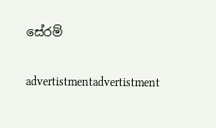සේරම්

advertistmentadvertistment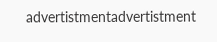advertistmentadvertistment